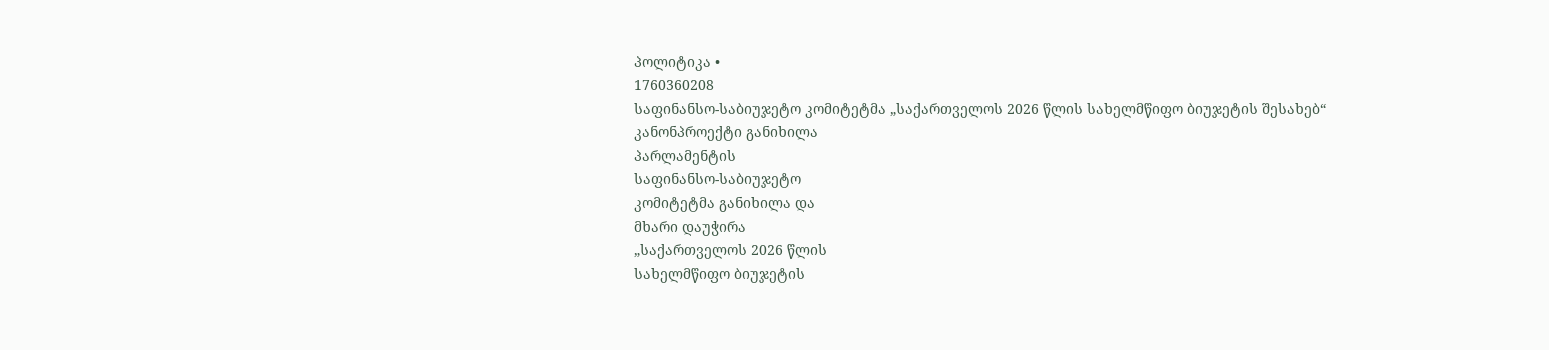პოლიტიკა •
1760360208
საფინანსო-საბიუჯეტო კომიტეტმა „საქართველოს 2026 წლის სახელმწიფო ბიუჯეტის შესახებ“ კანონპროექტი განიხილა
პარლამენტის
საფინანსო-საბიუჯეტო
კომიტეტმა განიხილა და
მხარი დაუჭირა
„საქართველოს 2026 წლის
სახელმწიფო ბიუჯეტის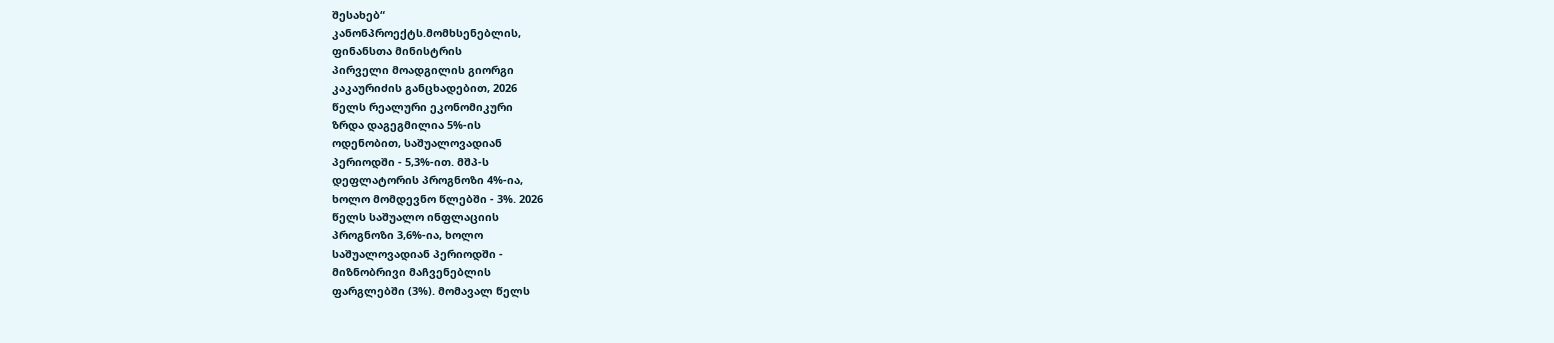შესახებ“
კანონპროექტს.მომხსენებლის,
ფინანსთა მინისტრის
პირველი მოადგილის გიორგი
კაკაურიძის განცხადებით, 2026
წელს რეალური ეკონომიკური
ზრდა დაგეგმილია 5%-ის
ოდენობით, საშუალოვადიან
პერიოდში - 5,3%-ით. მშპ-ს
დეფლატორის პროგნოზი 4%-ია,
ხოლო მომდევნო წლებში - 3%. 2026
წელს საშუალო ინფლაციის
პროგნოზი 3,6%-ია, ხოლო
საშუალოვადიან პერიოდში -
მიზნობრივი მაჩვენებლის
ფარგლებში (3%). მომავალ წელს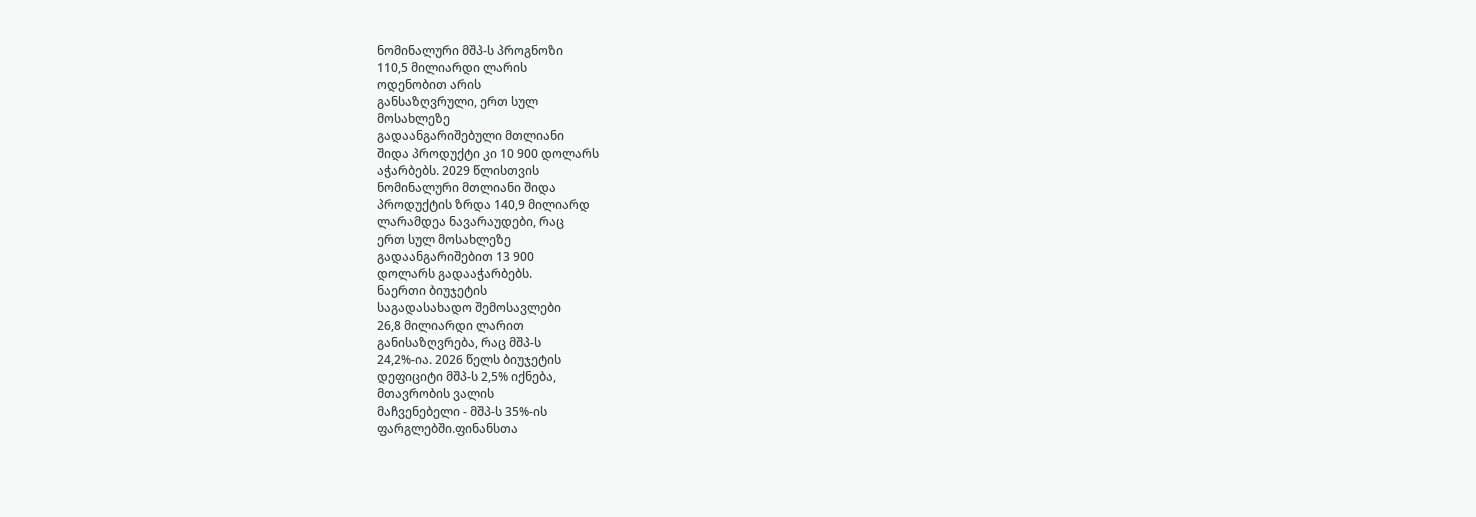ნომინალური მშპ-ს პროგნოზი
110,5 მილიარდი ლარის
ოდენობით არის
განსაზღვრული, ერთ სულ
მოსახლეზე
გადაანგარიშებული მთლიანი
შიდა პროდუქტი კი 10 900 დოლარს
აჭარბებს. 2029 წლისთვის
ნომინალური მთლიანი შიდა
პროდუქტის ზრდა 140,9 მილიარდ
ლარამდეა ნავარაუდები, რაც
ერთ სულ მოსახლეზე
გადაანგარიშებით 13 900
დოლარს გადააჭარბებს.
ნაერთი ბიუჯეტის
საგადასახადო შემოსავლები
26,8 მილიარდი ლარით
განისაზღვრება, რაც მშპ-ს
24,2%-ია. 2026 წელს ბიუჯეტის
დეფიციტი მშპ-ს 2,5% იქნება,
მთავრობის ვალის
მაჩვენებელი - მშპ-ს 35%-ის
ფარგლებში.ფინანსთა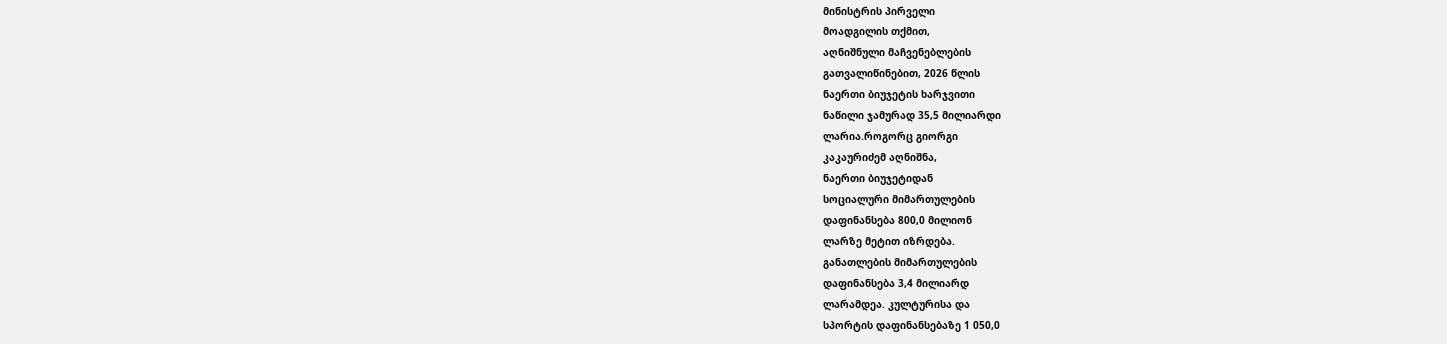მინისტრის პირველი
მოადგილის თქმით,
აღნიშნული მაჩვენებლების
გათვალიწინებით, 2026 წლის
ნაერთი ბიუჯეტის ხარჯვითი
ნაწილი ჯამურად 35,5 მილიარდი
ლარია.როგორც გიორგი
კაკაურიძემ აღნიშნა,
ნაერთი ბიუჯეტიდან
სოციალური მიმართულების
დაფინანსება 800,0 მილიონ
ლარზე მეტით იზრდება.
განათლების მიმართულების
დაფინანსება 3,4 მილიარდ
ლარამდეა. კულტურისა და
სპორტის დაფინანსებაზე 1 050,0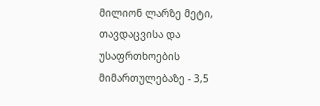მილიონ ლარზე მეტი,
თავდაცვისა და
უსაფრთხოების
მიმართულებაზე - 3,5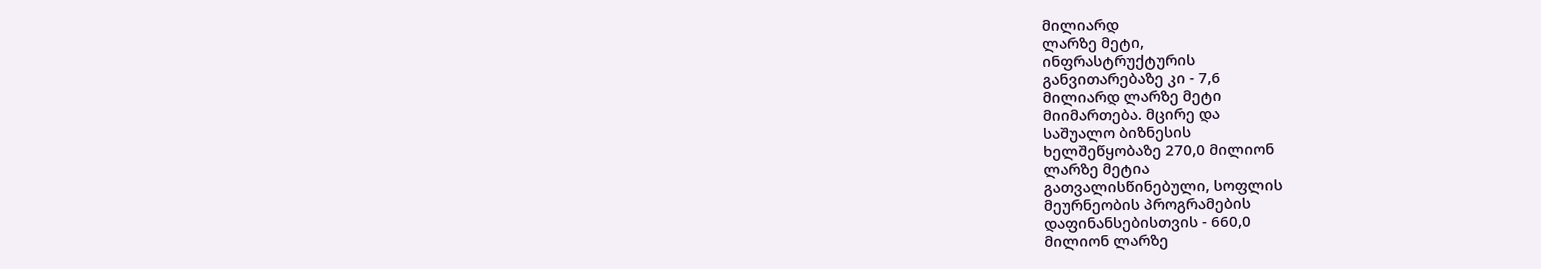მილიარდ
ლარზე მეტი,
ინფრასტრუქტურის
განვითარებაზე კი - 7,6
მილიარდ ლარზე მეტი
მიიმართება. მცირე და
საშუალო ბიზნესის
ხელშეწყობაზე 270,0 მილიონ
ლარზე მეტია
გათვალისწინებული, სოფლის
მეურნეობის პროგრამების
დაფინანსებისთვის - 660,0
მილიონ ლარზე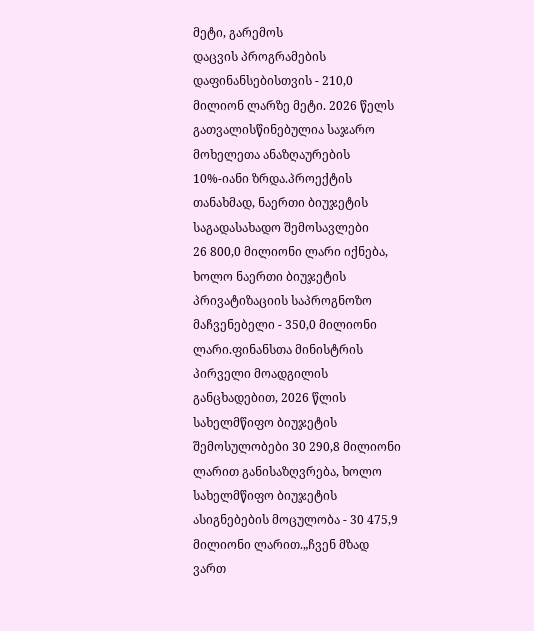მეტი, გარემოს
დაცვის პროგრამების
დაფინანსებისთვის - 210,0
მილიონ ლარზე მეტი. 2026 წელს
გათვალისწინებულია საჯარო
მოხელეთა ანაზღაურების
10%-იანი ზრდა.პროექტის
თანახმად, ნაერთი ბიუჯეტის
საგადასახადო შემოსავლები
26 800,0 მილიონი ლარი იქნება,
ხოლო ნაერთი ბიუჯეტის
პრივატიზაციის საპროგნოზო
მაჩვენებელი - 350,0 მილიონი
ლარი.ფინანსთა მინისტრის
პირველი მოადგილის
განცხადებით, 2026 წლის
სახელმწიფო ბიუჯეტის
შემოსულობები 30 290,8 მილიონი
ლარით განისაზღვრება, ხოლო
სახელმწიფო ბიუჯეტის
ასიგნებების მოცულობა - 30 475,9
მილიონი ლარით.„ჩვენ მზად
ვართ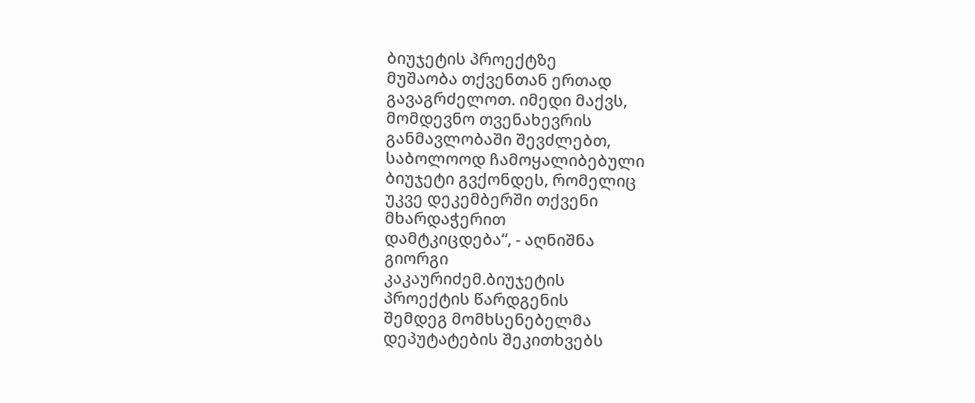ბიუჯეტის პროექტზე
მუშაობა თქვენთან ერთად
გავაგრძელოთ. იმედი მაქვს,
მომდევნო თვენახევრის
განმავლობაში შევძლებთ,
საბოლოოდ ჩამოყალიბებული
ბიუჯეტი გვქონდეს, რომელიც
უკვე დეკემბერში თქვენი
მხარდაჭერით
დამტკიცდება“, - აღნიშნა
გიორგი
კაკაურიძემ.ბიუჯეტის
პროექტის წარდგენის
შემდეგ მომხსენებელმა
დეპუტატების შეკითხვებს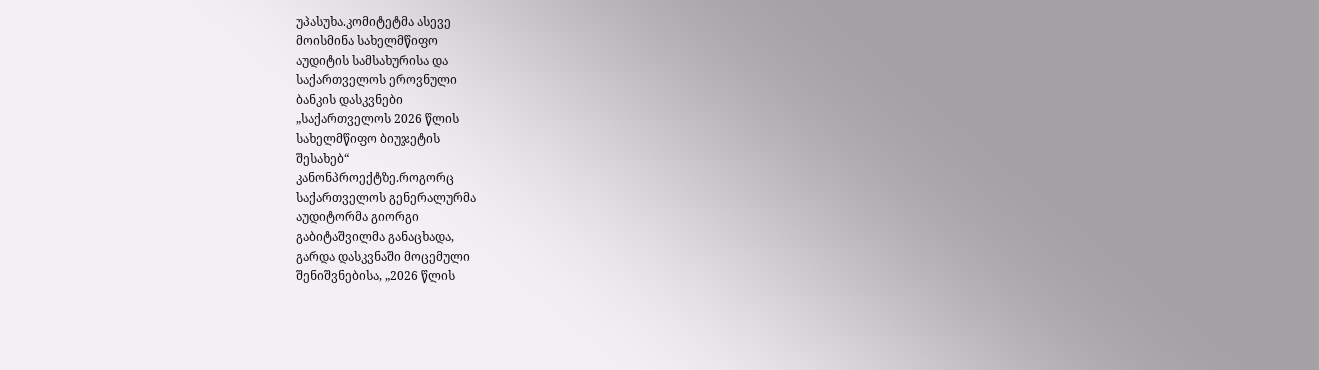უპასუხა.კომიტეტმა ასევე
მოისმინა სახელმწიფო
აუდიტის სამსახურისა და
საქართველოს ეროვნული
ბანკის დასკვნები
„საქართველოს 2026 წლის
სახელმწიფო ბიუჯეტის
შესახებ“
კანონპროექტზე.როგორც
საქართველოს გენერალურმა
აუდიტორმა გიორგი
გაბიტაშვილმა განაცხადა,
გარდა დასკვნაში მოცემული
შენიშვნებისა, „2026 წლის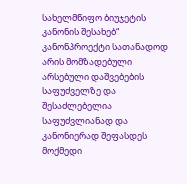სახელმწიფო ბიუჯეტის
კანონის შესახებ“
კანონპროექტი სათანადოდ
არის მომზადებული
არსებული დაშვებების
საფუძველზე და
შესაძლებელია
საფუძვლიანად და
კანონიერად შეფასდეს
მოქმედი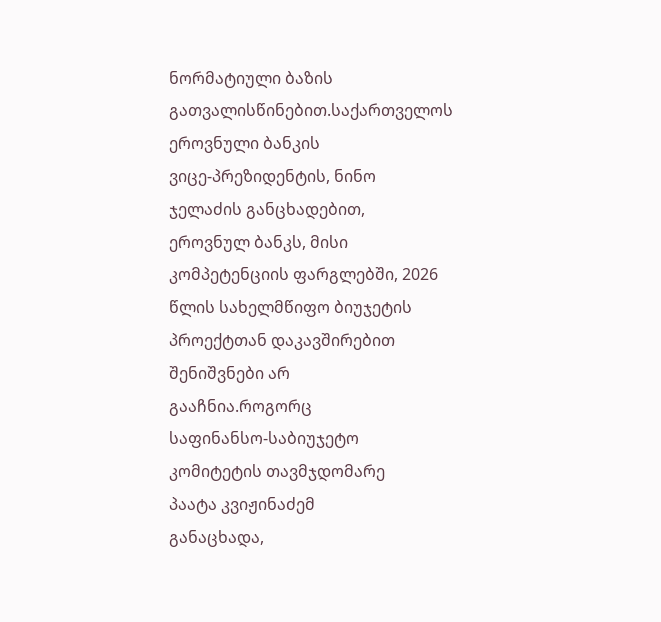ნორმატიული ბაზის
გათვალისწინებით.საქართველოს
ეროვნული ბანკის
ვიცე-პრეზიდენტის, ნინო
ჯელაძის განცხადებით,
ეროვნულ ბანკს, მისი
კომპეტენციის ფარგლებში, 2026
წლის სახელმწიფო ბიუჯეტის
პროექტთან დაკავშირებით
შენიშვნები არ
გააჩნია.როგორც
საფინანსო-საბიუჯეტო
კომიტეტის თავმჯდომარე
პაატა კვიჟინაძემ
განაცხადა,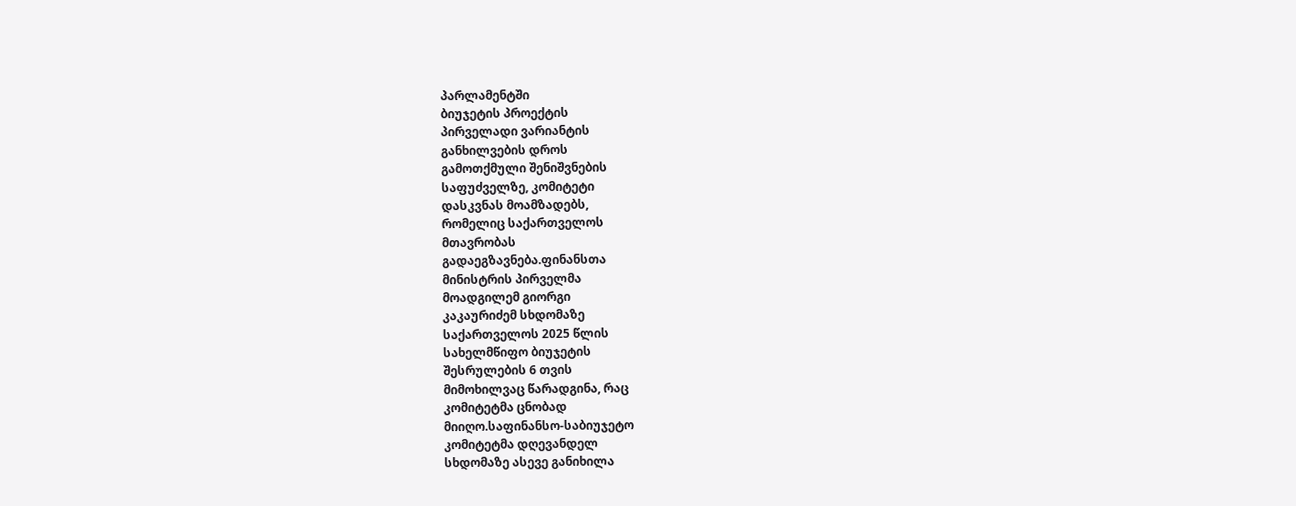პარლამენტში
ბიუჯეტის პროექტის
პირველადი ვარიანტის
განხილვების დროს
გამოთქმული შენიშვნების
საფუძველზე, კომიტეტი
დასკვნას მოამზადებს,
რომელიც საქართველოს
მთავრობას
გადაეგზავნება.ფინანსთა
მინისტრის პირველმა
მოადგილემ გიორგი
კაკაურიძემ სხდომაზე
საქართველოს 2025 წლის
სახელმწიფო ბიუჯეტის
შესრულების 6 თვის
მიმოხილვაც წარადგინა, რაც
კომიტეტმა ცნობად
მიიღო.საფინანსო-საბიუჯეტო
კომიტეტმა დღევანდელ
სხდომაზე ასევე განიხილა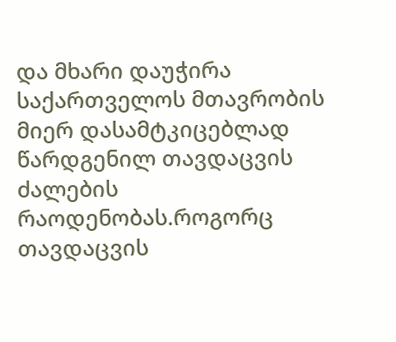და მხარი დაუჭირა
საქართველოს მთავრობის
მიერ დასამტკიცებლად
წარდგენილ თავდაცვის
ძალების
რაოდენობას.როგორც
თავდაცვის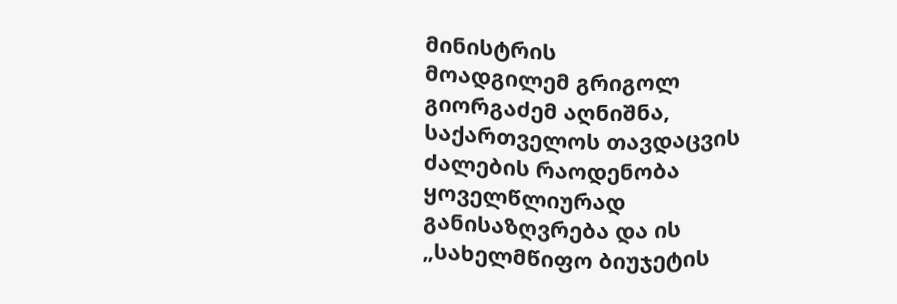მინისტრის
მოადგილემ გრიგოლ
გიორგაძემ აღნიშნა,
საქართველოს თავდაცვის
ძალების რაოდენობა
ყოველწლიურად
განისაზღვრება და ის
„სახელმწიფო ბიუჯეტის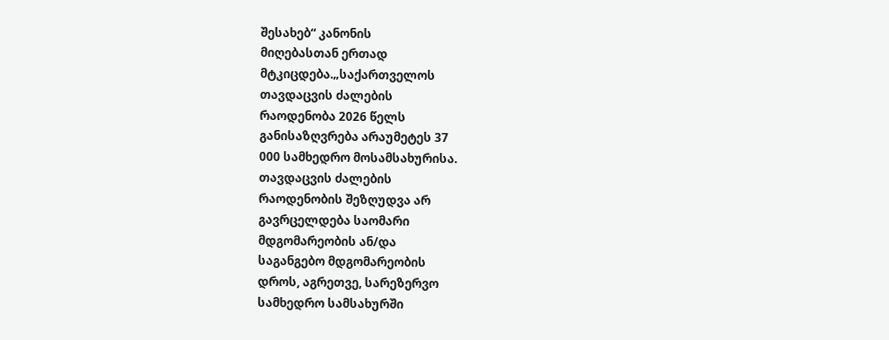შესახებ“ კანონის
მიღებასთან ერთად
მტკიცდება.„საქართველოს
თავდაცვის ძალების
რაოდენობა 2026 წელს
განისაზღვრება არაუმეტეს 37
000 სამხედრო მოსამსახურისა.
თავდაცვის ძალების
რაოდენობის შეზღუდვა არ
გავრცელდება საომარი
მდგომარეობის ან/და
საგანგებო მდგომარეობის
დროს, აგრეთვე, სარეზერვო
სამხედრო სამსახურში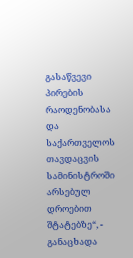გასაწვევი პირების
რაოდენობასა და
საქართველოს თავდაცვის
სამინისტროში არსებულ
დროებით შტატებზე“, -
განაცხადა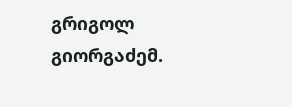გრიგოლ
გიორგაძემ.